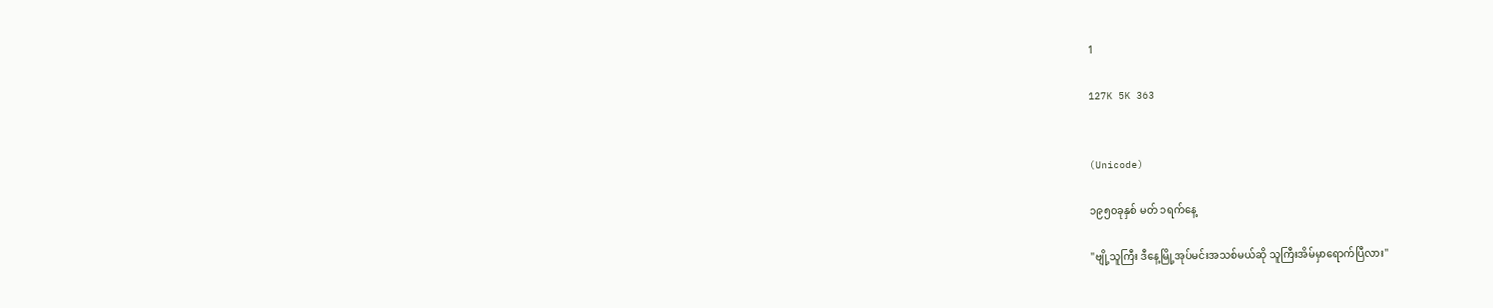1

127K 5K 363


(Unicode)

၁၉၅၀ခုနှစ် မတ် ၁ရက်နေ့

"ဗျို့သူကြီး ဒီနေ့မြို့အုပ်မင်းအသစ်မယ်ဆို သူကြီးအိမ်မှာရောက်ပြီလား"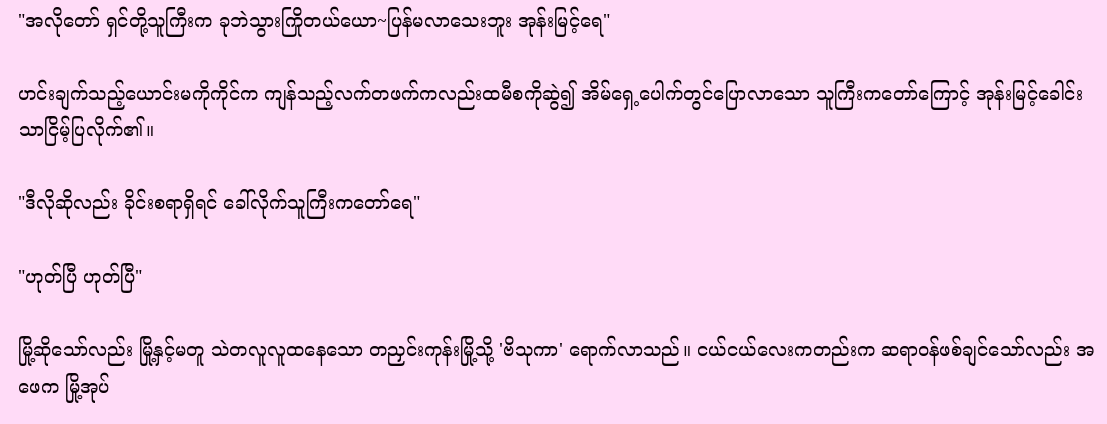"အလိုတော် ရှင်တို့သူကြီးက ခုဘဲသွားကြိုတယ်ယော~ပြန်မလာသေးဘူး အုန်းမြင့်ရေ"

ဟင်းချက်သည့်ယောင်းမကိုကိုင်က ကျန်သည့်လက်တဖက်ကလည်းထမီစကိုဆွဲ၍ အိမ်ရှေ့ပေါက်တွင်ပြောလာသော သူကြီးကတော်ကြောင့် အုန်းမြင့်ခေါင်းသာငြိမ့်ပြလိုက်၏။

"ဒီလိုဆိုလည်း ခိုင်းစရာရှိရင် ခေါ်လိုက်သူကြီးကတော်ရေ"

"ဟုတ်ပြီ ဟုတ်ပြီ"

မြို့ဆိုသော်လည်း မြို့နှင့်မတူ သဲတလူလူထနေသော တညှင်းကုန်းမြို့သို့ 'ဗိသုကာ' ရောက်လာသည်။ ငယ်ငယ်လေးကတည်းက ဆရာ၀န်ဖစ်ချင်သော်လည်း အဖေက မြို့အုပ်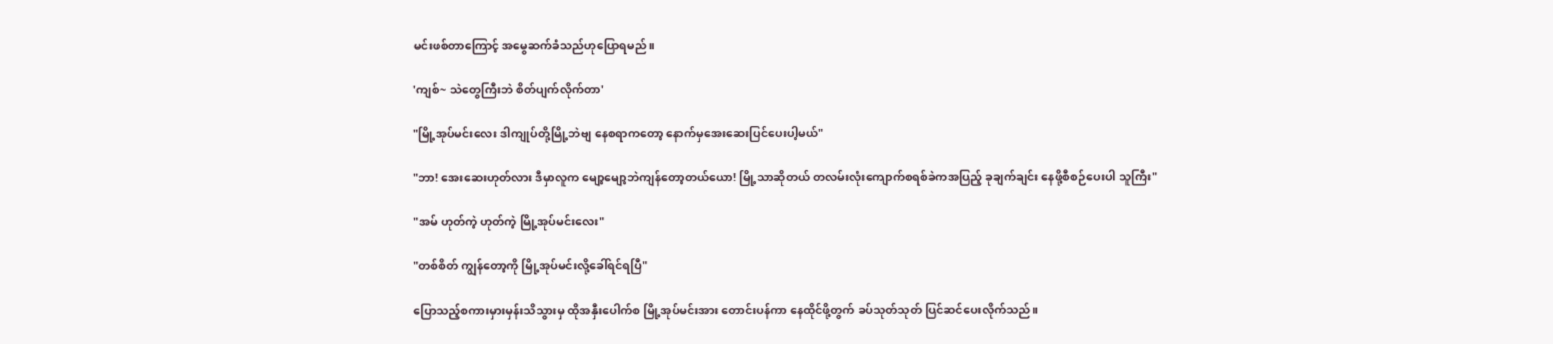မင်းဖစ်တာကြောင့် အမွေဆက်ခံသည်ဟုပြောရမည်။

'ကျစ်~ သဲတွေကြီးဘဲ စိတ်ပျက်လိုက်တာ'

"မြို့အုပ်မင်းလေး ဒါကျုပ်တို့မြို့ဘဲဗျ နေစရာကတော့ နောက်မှအေးဆေးပြင်ပေးပါ့မယ်"

"ဘာ! အေးဆေးဟုတ်လား ဒီမှာလူက မျော့မျော့ဘဲကျန်တော့တယ်ယော! မြို့သာဆိုတယ် တလမ်းလုံးကျောက်စရစ်ခဲကအပြည့် ခုချက်ချင်း နေဖို့စီစဉ်ပေးပါ သူကြီး"

"အမ် ဟုတ်ကဲ့ ဟုတ်ကဲ့ မြို့အုပ်မင်းလေး"

"တစ်စိတ် ကျွန်တော့ကို မြို့အုပ်မင်းလို့ခေါ်ရင်ရပြီ"

ပြောသည့်စကားမှားမှန်းသိသွားမှ ထိုအနှီးပေါက်စ မြို့အုပ်မင်းအား တောင်းပန်ကာ နေထိုင်ဖို့တွက် ခပ်သုတ်သုတ် ပြင်ဆင်ပေးလိုက်သည်။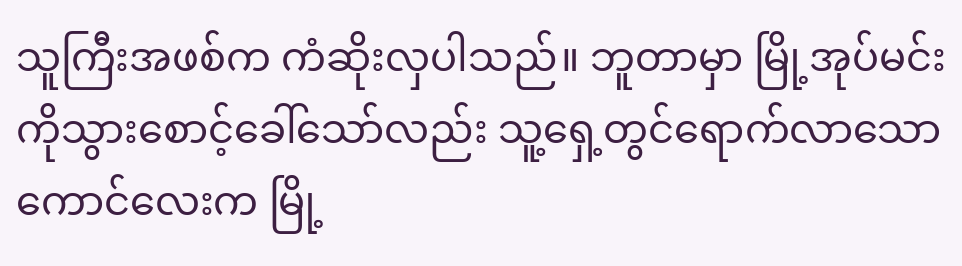သူကြီးအဖစ်က ကံဆိုးလှပါသည်။ ဘူတာမှာ မြို့အုပ်မင်းကိုသွားစောင့်ခေါ်သော်လည်း သူ့ရှေ့တွင်ရောက်လာသော ကောင်လေးက မြို့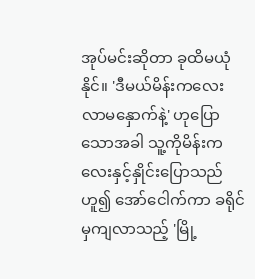အုပ်မင်းဆိုတာ ခုထိမယုံနိုင်။ 'ဒီမယ်မိန်းကလေး လာမနှောက်နဲ့' ဟုပြောသောအခါ သူ့ကိုမိန်းကလေးနှင့်နှိုင်းပြောသည် ဟူ၍ အော်ငေါက်ကာ ခရိုင်မှကျလာသည့် 'မြို့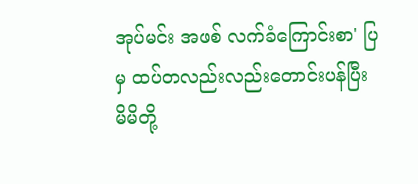အုပ်မင်း အဖစ် လက်ခံကြောင်းစာ' ပြမှ ထပ်တလည်းလည်းတောင်းပန်ပြီး မိမိတို့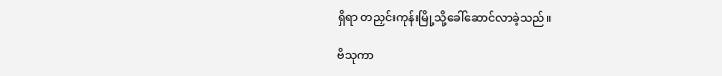ရှိရာ တညှင်းကုန်းမြို့သို့ခေါ်ဆောင်လာခဲ့သည်။

ဗိသုကာ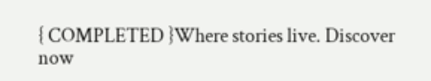{ COMPLETED }Where stories live. Discover now